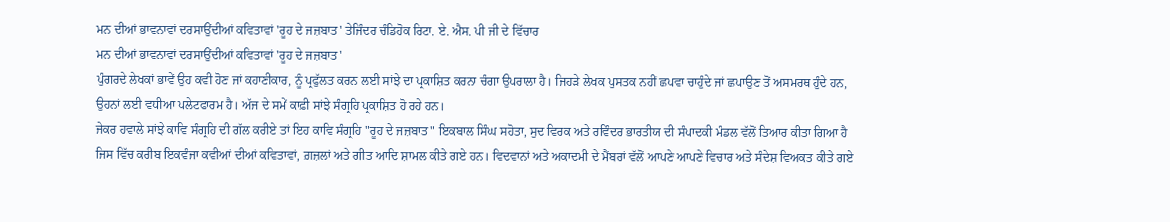ਮਨ ਦੀਆਂ ਭਾਵਨਾਵਾਂ ਦਰਸਾਉਂਦੀਆਂ ਕਵਿਤਾਵਾਂ 'ਰੂਹ ਦੇ ਜਜ਼ਬਾਤ' ਤੇਜਿੰਦਰ ਚੰਡਿਹੋਕ ਰਿਟਾ. ਏ. ਐਸ. ਪੀ ਜੀ ਦੇ ਵਿੱਚਾਰ
ਮਨ ਦੀਆਂ ਭਾਵਨਾਵਾਂ ਦਰਸਾਉਂਦੀਆਂ ਕਵਿਤਾਵਾਂ 'ਰੂਹ ਦੇ ਜਜ਼ਬਾਤ'
ਪੁੰਗਰਦੇ ਲੇਖਕਾਂ ਭਾਵੇਂ ਉਹ ਕਵੀ ਹੋਣ ਜਾਂ ਕਹਾਣੀਕਾਰ, ਨੂੰ ਪ੍ਰਫੁੱਲਤ ਕਰਨ ਲਈ ਸਾਂਝੇ ਦਾ ਪ੍ਰਕਾਸ਼ਿਤ ਕਰਨਾ ਚੰਗਾ ਉਪਰਾਲਾ ਹੈ। ਜਿਹੜੇ ਲੇਖਕ ਪੁਸਤਕ ਨਹੀਂ ਛਪਵਾ ਚਾਹੁੰਦੇ ਜਾਂ ਛਪਾਉਣ ਤੋਂ ਅਸਮਰਥ ਹੁੰਦੇ ਹਨ, ਉਹਨਾਂ ਲਈ ਵਧੀਆ ਪਲੇਟਫਾਰਮ ਹੈ। ਅੱਜ ਦੇ ਸਮੇਂ ਕਾਫ਼ੀ ਸਾਂਝੇ ਸੰਗ੍ਰਹਿ ਪ੍ਰਕਾਸ਼ਿਤ ਹੋ ਰਹੇ ਹਨ।
ਜੇਕਰ ਹਵਾਲੇ ਸਾਂਝੇ ਕਾਵਿ ਸੰਗ੍ਰਹਿ ਦੀ ਗੱਲ ਕਰੀਏ ਤਾਂ ਇਹ ਕਾਵਿ ਸੰਗ੍ਰਹਿ "ਰੂਹ ਦੇ ਜਜ਼ਬਾਤ" ਇਕਬਾਲ ਸਿੰਘ ਸਹੋਤਾ, ਸੁਦ ਵਿਰਕ ਅਤੇ ਰਵਿੰਦਰ ਭਾਰਤੀਯ ਦੀ ਸੰਪਾਦਕੀ ਮੰਡਲ ਵੱਲੋਂ ਤਿਆਰ ਕੀਤਾ ਗਿਆ ਹੈ ਜਿਸ ਵਿੱਚ ਕਰੀਬ ਇਕਵੰਜਾ ਕਵੀਆਂ ਦੀਆਂ ਕਵਿਤਾਵਾਂ, ਗ਼ਜ਼ਲਾਂ ਅਤੇ ਗੀਤ ਆਦਿ ਸ਼ਾਮਲ ਕੀਤੇ ਗਏ ਹਨ। ਵਿਦਵਾਨਾਂ ਅਤੇ ਅਕਾਦਮੀ ਦੇ ਮੈਂਬਰਾਂ ਵੱਲੋਂ ਆਪਣੇ ਆਪਣੇ ਵਿਚਾਰ ਅਤੇ ਸੰਦੇਸ਼ ਵਿਅਕਤ ਕੀਤੇ ਗਏ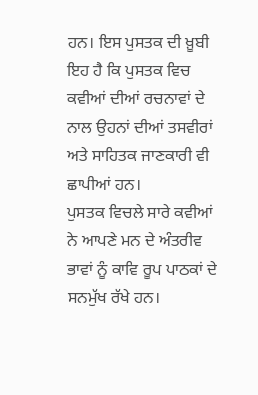ਹਨ। ਇਸ ਪੁਸਤਕ ਦੀ ਖ਼ੂਬੀ ਇਹ ਹੈ ਕਿ ਪੁਸਤਕ ਵਿਚ ਕਵੀਆਂ ਦੀਆਂ ਰਚਨਾਵਾਂ ਦੇ ਨਾਲ ਉਹਨਾਂ ਦੀਆਂ ਤਸਵੀਰਾਂ ਅਤੇ ਸਾਹਿਤਕ ਜਾਣਕਾਰੀ ਵੀ ਛਾਪੀਆਂ ਹਨ।
ਪੁਸਤਕ ਵਿਚਲੇ ਸਾਰੇ ਕਵੀਆਂ ਨੇ ਆਪਣੇ ਮਨ ਦੇ ਅੰਤਰੀਵ ਭਾਵਾਂ ਨੂੰ ਕਾਵਿ ਰੂਪ ਪਾਠਕਾਂ ਦੇ ਸਨਮੁੱਖ ਰੱਖੇ ਹਨ।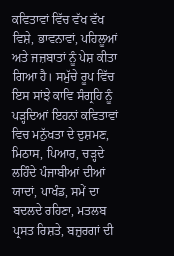ਕਵਿਤਾਵਾਂ ਵਿੱਚ ਵੱਖ ਵੱਖ ਵਿਸ਼ੇ, ਭਾਵਨਾਵਾਂ, ਪਹਿਲੂਆਂ ਅਤੇ ਜਜ਼ਬਾਤਾਂ ਨੂੰ ਪੇਸ਼ ਕੀਤਾ ਗਿਆ ਹੈ। ਸਮੁੱਚੇ ਰੂਪ ਵਿੱਚ ਇਸ ਸਾਂਝੇ ਕਾਵਿ ਸੰਗ੍ਰਹਿ ਨੂੰ ਪੜ੍ਹਦਿਆਂ ਇਹਨਾਂ ਕਵਿਤਾਵਾਂ ਵਿਚ ਮਨੁੱਖਤਾ ਦੇ ਦੁਸ਼ਮਣ, ਮਿਠਾਸ, ਪਿਆਰ, ਚੜ੍ਹਦੇ ਲਹਿੰਦੇ ਪੰਜਾਬੀਆਂ ਦੀਆਂ ਯਾਦਾਂ, ਪਾਖੰਡ, ਸਮੇਂ ਦਾ ਬਦਲਦੇ ਰਹਿਣਾ, ਮਤਲਬ ਪ੍ਰਸਤ ਰਿਸ਼ਤੇ, ਬਜ਼ੁਰਗਾਂ ਦੀ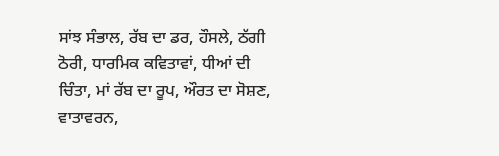ਸਾਂਝ ਸੰਭਾਲ, ਰੱਬ ਦਾ ਡਰ, ਹੌਸਲੇ, ਠੱਗੀ ਠੋਰੀ, ਧਾਰਮਿਕ ਕਵਿਤਾਵਾਂ, ਧੀਆਂ ਦੀ ਚਿੰਤਾ, ਮਾਂ ਰੱਬ ਦਾ ਰੂਪ, ਔਰਤ ਦਾ ਸੋਸ਼ਣ, ਵਾਤਾਵਰਨ,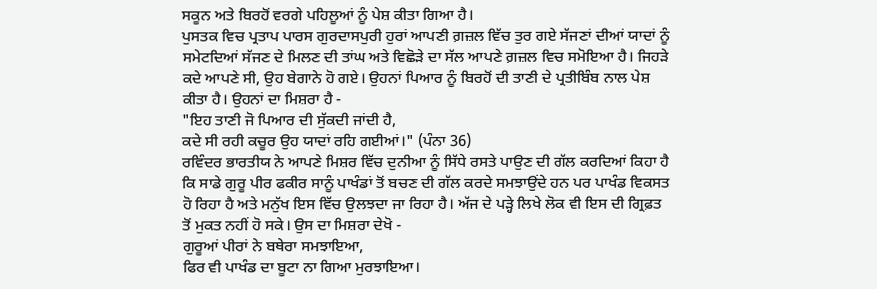ਸਕੂਨ ਅਤੇ ਬਿਰਹੋਂ ਵਰਗੇ ਪਹਿਲੂਆਂ ਨੂੰ ਪੇਸ਼ ਕੀਤਾ ਗਿਆ ਹੈ।
ਪੁਸਤਕ ਵਿਚ ਪ੍ਰਤਾਪ ਪਾਰਸ ਗੁਰਦਾਸਪੁਰੀ ਹੁਰਾਂ ਆਪਣੀ ਗ਼ਜ਼ਲ ਵਿੱਚ ਤੁਰ ਗਏ ਸੱਜਣਾਂ ਦੀਆਂ ਯਾਦਾਂ ਨੂੰ ਸਮੇਟਦਿਆਂ ਸੱਜਣ ਦੇ ਮਿਲਣ ਦੀ ਤਾਂਘ ਅਤੇ ਵਿਛੋੜੇ ਦਾ ਸੱਲ ਆਪਣੇ ਗ਼ਜ਼ਲ ਵਿਚ ਸਮੋਇਆ ਹੈ। ਜਿਹੜੇ ਕਦੇ ਆਪਣੇ ਸੀ, ਉਹ ਬੇਗਾਨੇ ਹੋ ਗਏ। ਉਹਨਾਂ ਪਿਆਰ ਨੂੰ ਬਿਰਹੋਂ ਦੀ ਤਾਣੀ ਦੇ ਪ੍ਰਤੀਬਿੰਬ ਨਾਲ ਪੇਸ਼ ਕੀਤਾ ਹੈ। ਉਹਨਾਂ ਦਾ ਮਿਸ਼ਰਾ ਹੈ -
"ਇਹ ਤਾਣੀ ਜੋ ਪਿਆਰ ਦੀ ਸੁੱਕਦੀ ਜਾਂਦੀ ਹੈ,
ਕਦੇ ਸੀ ਰਹੀ ਕਚੂਰ ਉਹ ਯਾਦਾਂ ਰਹਿ ਗਈਆਂ।" (ਪੰਨਾ 36)
ਰਵਿੰਦਰ ਭਾਰਤੀਯ ਨੇ ਆਪਣੇ ਮਿਸ਼ਰ ਵਿੱਚ ਦੁਨੀਆ ਨੂੰ ਸਿੱਧੇ ਰਸਤੇ ਪਾਉਣ ਦੀ ਗੱਲ ਕਰਦਿਆਂ ਕਿਹਾ ਹੈ ਕਿ ਸਾਡੇ ਗੁਰੂ ਪੀਰ ਫਕੀਰ ਸਾਨੂੰ ਪਾਖੰਡਾਂ ਤੋਂ ਬਚਣ ਦੀ ਗੱਲ ਕਰਦੇ ਸਮਝਾਉਂਦੇ ਹਨ ਪਰ ਪਾਖੰਡ ਵਿਕਸਤ ਹੋ ਰਿਹਾ ਹੈ ਅਤੇ ਮਨੁੱਖ ਇਸ ਵਿੱਚ ਉਲਝਦਾ ਜਾ ਰਿਹਾ ਹੈ। ਅੱਜ ਦੇ ਪੜ੍ਹੇ ਲਿਖੇ ਲੋਕ ਵੀ ਇਸ ਦੀ ਗ੍ਰਿਫ਼ਤ ਤੋਂ ਮੁਕਤ ਨਹੀਂ ਹੋ ਸਕੇ। ਉਸ ਦਾ ਮਿਸ਼ਰਾ ਦੇਖੋ -
ਗੁਰੂਆਂ ਪੀਰਾਂ ਨੇ ਬਥੇਰਾ ਸਮਝਾਇਆ,
ਫਿਰ ਵੀ ਪਾਖੰਡ ਦਾ ਬੂਟਾ ਨਾ ਗਿਆ ਮੁਰਝਾਇਆ।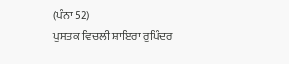(ਪੰਨਾ 52)
ਪੁਸਤਕ ਵਿਚਲੀ ਸ਼ਾਇਰਾ ਰੁਪਿੰਦਰ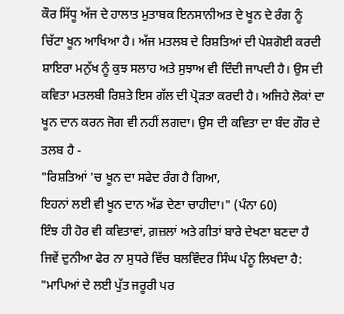ਕੌਰ ਸਿੱਧੂ ਅੱਜ ਦੇ ਹਾਲਾਤ ਮੁਤਾਬਕ ਇਨਸਾਨੀਅਤ ਦੇ ਖੂਨ ਦੇ ਰੰਗ ਨੂੰ ਚਿੱਟਾ ਖੂਨ ਆਖਿਆ ਹੈ। ਅੱਜ ਮਤਲਬ ਦੇ ਰਿਸ਼ਤਿਆਂ ਦੀ ਪੇਸ਼ਗੋਈ ਕਰਦੀ ਸ਼ਾਇਰਾ ਮਨੁੱਖ ਨੂੰ ਕੁਝ ਸਲਾਹ ਅਤੇ ਸੁਝਾਅ ਵੀ ਦਿੰਦੀ ਜਾਪਦੀ ਹੈ। ਉਸ ਦੀ ਕਵਿਤਾ ਮਤਲਬੀ ਰਿਸ਼ਤੇ ਇਸ ਗੱਲ ਦੀ ਪ੍ਰੋੜਤਾ ਕਰਦੀ ਹੈ। ਅਜਿਹੇ ਲੋਕਾਂ ਦਾ ਖੂਨ ਦਾਨ ਕਰਨ ਜੋਗ ਵੀ ਨਹੀਂ ਲਗਦਾ। ਉਸ ਦੀ ਕਵਿਤਾ ਦਾ ਬੰਦ ਗੌਰ ਦੇ ਤਲਬ ਹੈ -
"ਰਿਸ਼ਤਿਆਂ 'ਚ ਖੂਨ ਦਾ ਸਫੇਦ ਰੰਗ ਹੈ ਗਿਆ,
ਇਹਨਾਂ ਲਈ ਵੀ ਖੂਨ ਦਾਨ ਅੱਡ ਦੇਣਾ ਚਾਹੀਦਾ।" (ਪੰਨਾ 60)
ਇੰਝ ਹੀ ਹੋਰ ਵੀ ਕਵਿਤਾਵਾਂ, ਗ਼ਜ਼ਲਾਂ ਅਤੇ ਗੀਤਾਂ ਬਾਰੇ ਦੇਖਣਾ ਬਣਦਾ ਹੈ ਜਿਵੇਂ ਦੁਨੀਆ ਫੇਰ ਨਾ ਸੁਧਰੇ ਵਿੱਚ ਬਲਵਿੰਦਰ ਸਿੰਘ ਪੰਨੂ ਲਿਖਦਾ ਹੈ:
"ਮਾਪਿਆਂ ਦੇ ਲਈ ਪੁੱਤ ਜਰੂਰੀ ਪਰ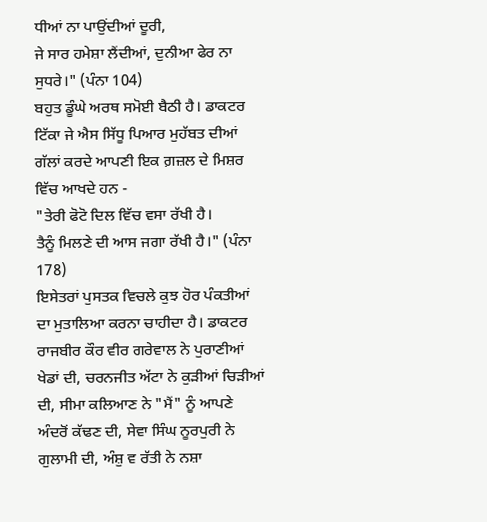ਧੀਆਂ ਨਾ ਪਾਉਂਦੀਆਂ ਦੂਰੀ,
ਜੇ ਸਾਰ ਹਮੇਸ਼ਾ ਲੈਂਦੀਆਂ, ਦੁਨੀਆ ਫੇਰ ਨਾ ਸੁਧਰੇ।" (ਪੰਨਾ 104)
ਬਹੁਤ ਡੂੰਘੇ ਅਰਥ ਸਮੋਈ ਬੈਠੀ ਹੈ। ਡਾਕਟਰ ਟਿੱਕਾ ਜੇ ਐਸ ਸਿੱਧੂ ਪਿਆਰ ਮੁਹੱਬਤ ਦੀਆਂ ਗੱਲਾਂ ਕਰਦੇ ਆਪਣੀ ਇਕ ਗ਼ਜ਼ਲ ਦੇ ਮਿਸ਼ਰ ਵਿੱਚ ਆਖਦੇ ਹਨ -
"ਤੇਰੀ ਫੋਟੋ ਦਿਲ ਵਿੱਚ ਵਸਾ ਰੱਖੀ ਹੈ।
ਤੈਨੂੰ ਮਿਲਣੇ ਦੀ ਆਸ ਜਗਾ ਰੱਖੀ ਹੈ।" (ਪੰਨਾ 178)
ਇਸੇਤਰਾਂ ਪੁਸਤਕ ਵਿਚਲੇ ਕੁਝ ਹੋਰ ਪੰਕਤੀਆਂ ਦਾ ਮੁਤਾਲਿਆ ਕਰਨਾ ਚਾਹੀਦਾ ਹੈ। ਡਾਕਟਰ ਰਾਜਬੀਰ ਕੌਰ ਵੀਰ ਗਰੇਵਾਲ ਨੇ ਪੁਰਾਣੀਆਂ ਖੇਡਾਂ ਦੀ, ਚਰਨਜੀਤ ਅੱਟਾ ਨੇ ਕੁੜੀਆਂ ਚਿੜੀਆਂ ਦੀ, ਸੀਮਾ ਕਲਿਆਣ ਨੇ "ਮੈਂ" ਨੂੰ ਆਪਣੇ ਅੰਦਰੋਂ ਕੱਢਣ ਦੀ, ਸੇਵਾ ਸਿੰਘ ਨੂਰਪੁਰੀ ਨੇ ਗੁਲਾਮੀ ਦੀ, ਅੰਸ਼ੁ ਵ ਰੱਤੀ ਨੇ ਨਸ਼ਾ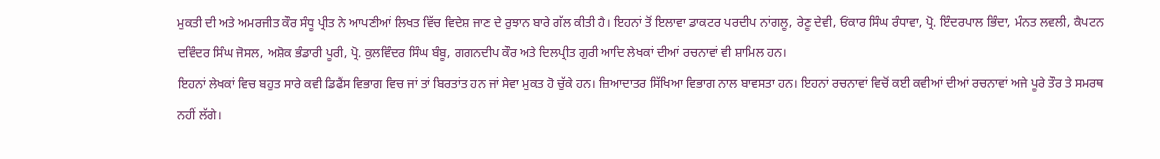ਮੁਕਤੀ ਦੀ ਅਤੇ ਅਮਰਜੀਤ ਕੌਰ ਸੰਧੂ ਪ੍ਰੀਤ ਨੇ ਆਪਣੀਆਂ ਲਿਖਤ ਵਿੱਚ ਵਿਦੇਸ਼ ਜਾਣ ਦੇ ਰੁਝਾਨ ਬਾਰੇ ਗੱਲ ਕੀਤੀ ਹੈ। ਇਹਨਾਂ ਤੋਂ ਇਲਾਵਾ ਡਾਕਟਰ ਪਰਦੀਪ ਨਾਂਗਲੂ, ਰੇਣੂ ਦੇਵੀ, ਓਂਕਾਰ ਸਿੰਘ ਰੰਧਾਵਾ, ਪ੍ਰੋ. ਇੰਦਰਪਾਲ ਭਿੰਦਾ, ਮੰਨਤ ਲਵਲੀ, ਕੈਪਟਨ ਦਵਿੰਦਰ ਸਿੰਘ ਜੋਸਲ, ਅਸ਼ੋਕ ਭੰਡਾਰੀ ਪੂਰੀ, ਪ੍ਰੋ. ਕੁਲਵਿੰਦਰ ਸਿੰਘ ਬੰਬੂ, ਗਗਨਦੀਪ ਕੌਰ ਅਤੇ ਦਿਲਪ੍ਰੀਤ ਗੁਰੀ ਆਦਿ ਲੇਖਕਾਂ ਦੀਆਂ ਰਚਨਾਵਾਂ ਵੀ ਸ਼ਾਮਿਲ ਹਨ।
ਇਹਨਾਂ ਲੇਖਕਾਂ ਵਿਚ ਬਹੁਤ ਸਾਰੇ ਕਵੀ ਡਿਫੈਂਸ ਵਿਭਾਗ ਵਿਚ ਜਾਂ ਤਾਂ ਬਿਰਤਾਂਤ ਹਨ ਜਾਂ ਸੇਵਾ ਮੁਕਤ ਹੋ ਚੁੱਕੇ ਹਨ। ਜ਼ਿਆਦਾਤਰ ਸਿੱਖਿਆ ਵਿਭਾਗ ਨਾਲ ਬਾਵਸਤਾ ਹਨ। ਇਹਨਾਂ ਰਚਨਾਵਾਂ ਵਿਚੋਂ ਕਈ ਕਵੀਆਂ ਦੀਆਂ ਰਚਨਾਵਾਂ ਅਜੇ ਪੂਰੇ ਤੌਰ ਤੇ ਸਮਰਥ ਨਹੀਂ ਲੱਗੇ।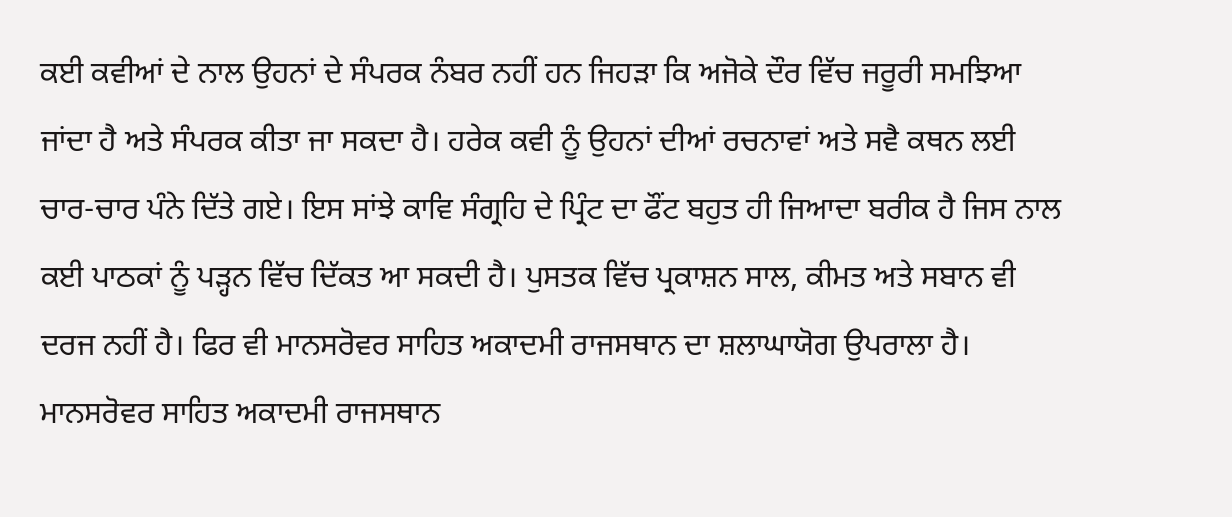ਕਈ ਕਵੀਆਂ ਦੇ ਨਾਲ ਉਹਨਾਂ ਦੇ ਸੰਪਰਕ ਨੰਬਰ ਨਹੀਂ ਹਨ ਜਿਹੜਾ ਕਿ ਅਜੋਕੇ ਦੌਰ ਵਿੱਚ ਜਰੂਰੀ ਸਮਝਿਆ ਜਾਂਦਾ ਹੈ ਅਤੇ ਸੰਪਰਕ ਕੀਤਾ ਜਾ ਸਕਦਾ ਹੈ। ਹਰੇਕ ਕਵੀ ਨੂੰ ਉਹਨਾਂ ਦੀਆਂ ਰਚਨਾਵਾਂ ਅਤੇ ਸਵੈ ਕਥਨ ਲਈ ਚਾਰ-ਚਾਰ ਪੰਨੇ ਦਿੱਤੇ ਗਏ। ਇਸ ਸਾਂਝੇ ਕਾਵਿ ਸੰਗ੍ਰਹਿ ਦੇ ਪ੍ਰਿੰਟ ਦਾ ਫੌਂਟ ਬਹੁਤ ਹੀ ਜਿਆਦਾ ਬਰੀਕ ਹੈ ਜਿਸ ਨਾਲ ਕਈ ਪਾਠਕਾਂ ਨੂੰ ਪੜ੍ਹਨ ਵਿੱਚ ਦਿੱਕਤ ਆ ਸਕਦੀ ਹੈ। ਪੁਸਤਕ ਵਿੱਚ ਪ੍ਰਕਾਸ਼ਨ ਸਾਲ, ਕੀਮਤ ਅਤੇ ਸਬਾਨ ਵੀ ਦਰਜ ਨਹੀਂ ਹੈ। ਫਿਰ ਵੀ ਮਾਨਸਰੋਵਰ ਸਾਹਿਤ ਅਕਾਦਮੀ ਰਾਜਸਥਾਨ ਦਾ ਸ਼ਲਾਘਾਯੋਗ ਉਪਰਾਲਾ ਹੈ। ਮਾਨਸਰੋਵਰ ਸਾਹਿਤ ਅਕਾਦਮੀ ਰਾਜਸਥਾਨ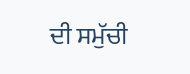ਦੀ ਸਮੁੱਚੀ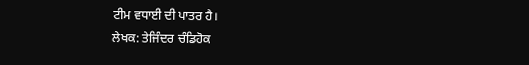ਟੀਮ ਵਧਾਈ ਦੀ ਪਾਤਰ ਹੈ।
ਲੇਖਕ: ਤੇਜਿੰਦਰ ਚੰਡਿਹੋਕ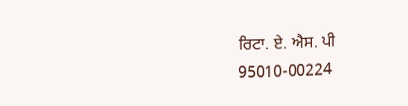ਰਿਟਾ. ਏ. ਐਸ. ਪੀ
95010-00224